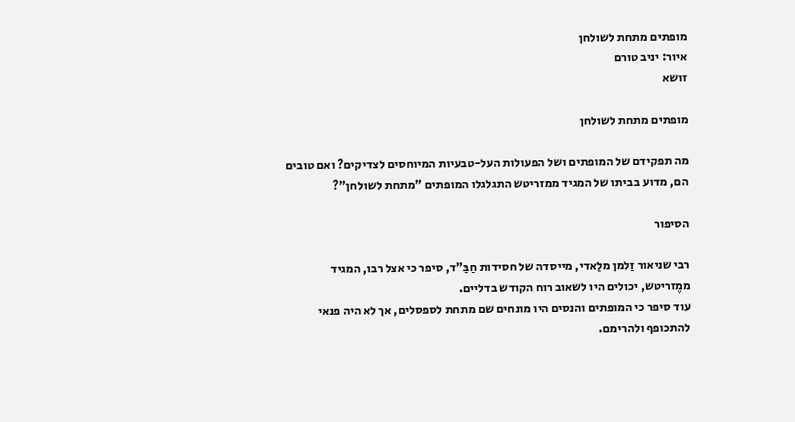מופתים מתחת לשולחן
איור: יניב טורם
זושא

מופתים מתחת לשולחן

מה תפקידם של המופתים ושל הפעולות העל-טבעיות המיוחסים לצדיקים? ואם טובים הם, מדוע בביתו של המגיד ממזריטש התגלגלו המופתים "מתחת לשולחן"?

הסיפור

רבי שניאור זַלמן מלַאדי, מייסדה של חסידות חַבַּ"ד, סיפר כי אצל רבו, המגיד ממֶזריטש, יכולים היו לשאוב רוח הקודש בדליים.
עוד סיפר כי המופתים והנסים היו מונחים שם מתחת לספסלים, אך לא היה פנאי להתכופף ולהרימם.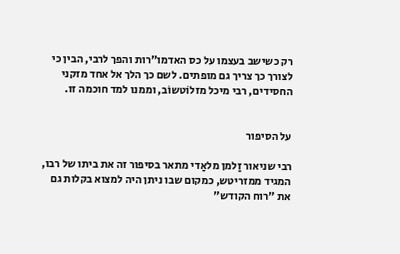רק כשישב בעצמו על כס האדמו"רות והפך לרבי, הבין כי לצורך כך צריך גם מופתים. לשם כך הלך אל אחד מזקני החסידים, רבי מיכל מזלוֹטשוֹב, וממנו למד חוכמה זו.


על הסיפור

רבי שניאור זַלמן מלאַדי מתאר בסיפור זה את ביתו של רבו, המגיד ממזריטש, כמקום שבו ניתן היה למצוא בקלות גם את "רוח הקודש"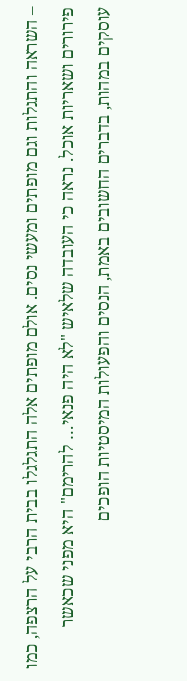– השראה והתגלות וגם מופתים ומעשי נסים. אולם מופתים אלה התגלגלו בבית הרבי על הרצפה, כמו פירורים ושאריות אוכל. נראה כי העובדה שלאיש "לא היה פנאי… להרימם" היא מפני שכאשר עוסקים במהות, בדברים החשובים באמת, הנסים והפעולות המיסטיות הופכים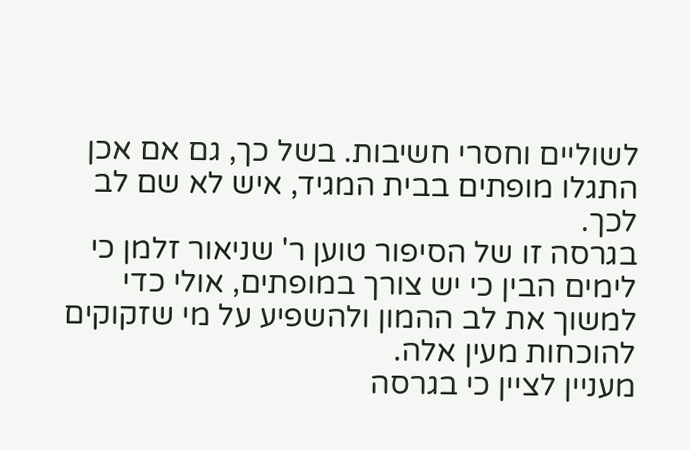לשוליים וחסרי חשיבות. בשל כך, גם אם אכן התגלו מופתים בבית המגיד, איש לא שם לב לכך.
בגרסה זו של הסיפור טוען ר' שניאור זלמן כי לימים הבין כי יש צורך במופתים, אולי כדי למשוך את לב ההמון ולהשפיע על מי שזקוקים להוכחות מעין אלה.
מעניין לציין כי בגרסה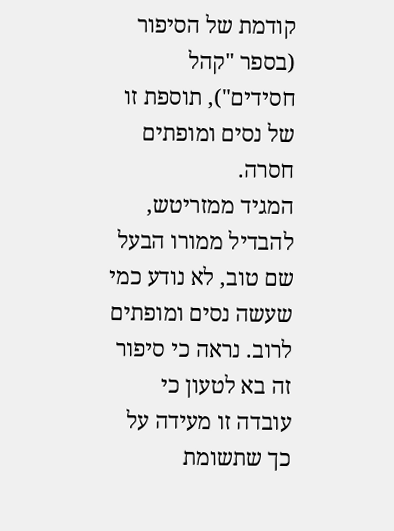קודמת של הסיפור (בספר "קהל חסידים"), תוספת זו של נסים ומופתים חסרה.
המגיד ממזריטש, להבדיל ממורו הבעל שם טוב, לא נודע כמי שעשה נסים ומופתים לרוב. נראה כי סיפור זה בא לטעון כי עובדה זו מעידה על כך שתשומת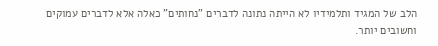הלב של המגיד ותלמידיו לא הייתה נתונה לדברים "נחותים" כאלה אלא לדברים עמוקים וחשובים יותר.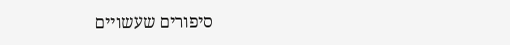סיפורים שעשויים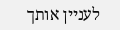לעניין אותך